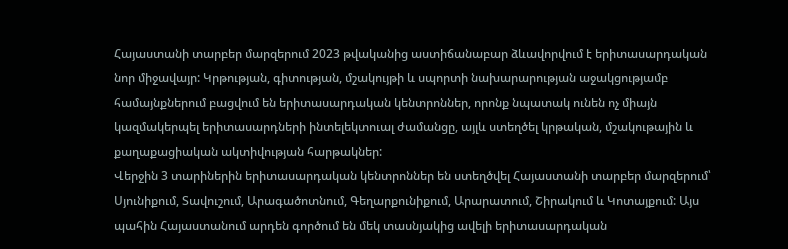Հայաստանի տարբեր մարզերում 2023 թվականից աստիճանաբար ձևավորվում է երիտասարդական նոր միջավայր: Կրթության, գիտության, մշակույթի և սպորտի նախարարության աջակցությամբ համայնքներում բացվում են երիտասարդական կենտրոններ, որոնք նպատակ ունեն ոչ միայն կազմակերպել երիտասարդների ինտելեկտուալ ժամանցը, այլև ստեղծել կրթական, մշակութային և քաղաքացիական ակտիվության հարթակներ:
Վերջին 3 տարիներին երիտասարդական կենտրոններ են ստեղծվել Հայաստանի տարբեր մարզերում՝ Սյունիքում, Տավուշում, Արագածոտնում, Գեղարքունիքում, Արարատում, Շիրակում և Կոտայքում: Այս պահին Հայաստանում արդեն գործում են մեկ տասնյակից ավելի երիտասարդական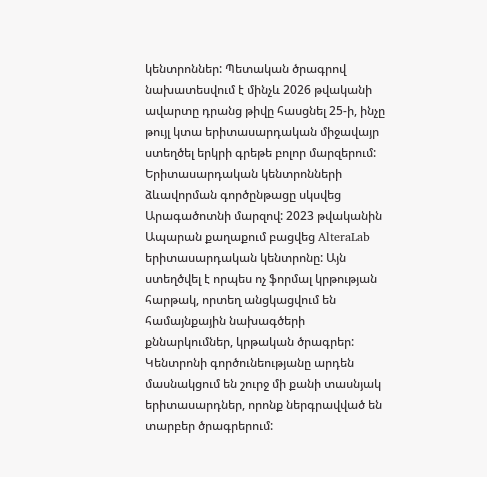կենտրոններ: Պետական ծրագրով նախատեսվում է մինչև 2026 թվականի ավարտը դրանց թիվը հասցնել 25-ի, ինչը թույլ կտա երիտասարդական միջավայր ստեղծել երկրի գրեթե բոլոր մարզերում:
Երիտասարդական կենտրոնների ձևավորման գործընթացը սկսվեց Արագածոտնի մարզով: 2023 թվականին Ապարան քաղաքում բացվեց AlteraLab երիտասարդական կենտրոնը: Այն ստեղծվել է որպես ոչ ֆորմալ կրթության հարթակ, որտեղ անցկացվում են համայնքային նախագծերի քննարկումներ, կրթական ծրագրեր: Կենտրոնի գործունեությանը արդեն մասնակցում են շուրջ մի քանի տասնյակ երիտասարդներ, որոնք ներգրավված են տարբեր ծրագրերում: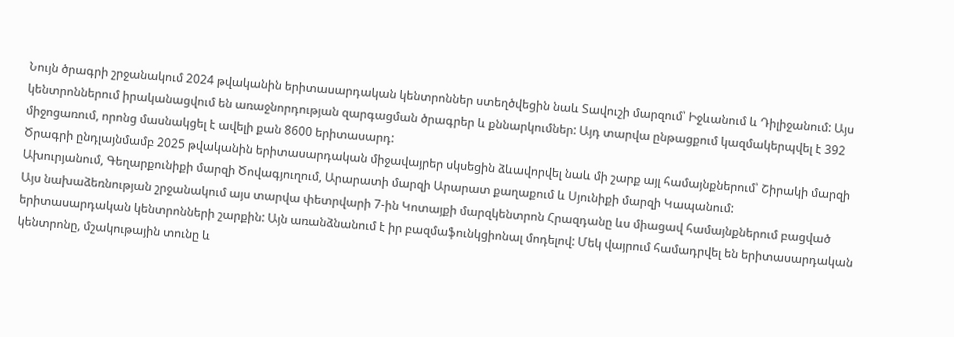Նույն ծրագրի շրջանակում 2024 թվականին երիտասարդական կենտրոններ ստեղծվեցին նաև Տավուշի մարզում՝ Իջևանում և Դիլիջանում: Այս կենտրոններում իրականացվում են առաջնորդության զարգացման ծրագրեր և քննարկումներ: Այդ տարվա ընթացքում կազմակերպվել է 392 միջոցառում, որոնց մասնակցել է ավելի քան 8600 երիտասարդ:
Ծրագրի ընդլայնմամբ 2025 թվականին երիտասարդական միջավայրեր սկսեցին ձևավորվել նաև մի շարք այլ համայնքներում՝ Շիրակի մարզի Ախուրյանում, Գեղարքունիքի մարզի Ծովագյուղում, Արարատի մարզի Արարատ քաղաքում և Սյունիքի մարզի Կապանում:
Այս նախաձեռնության շրջանակում այս տարվա փետրվարի 7-ին Կոտայքի մարզկենտրոն Հրազդանը ևս միացավ համայնքներում բացված երիտասարդական կենտրոնների շարքին: Այն առանձնանում է իր բազմաֆունկցիոնալ մոդելով: Մեկ վայրում համադրվել են երիտասարդական կենտրոնը, մշակութային տունը և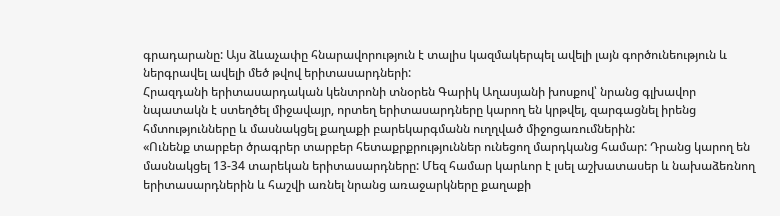գրադարանը: Այս ձևաչափը հնարավորություն է տալիս կազմակերպել ավելի լայն գործունեություն և ներգրավել ավելի մեծ թվով երիտասարդների:
Հրազդանի երիտասարդական կենտրոնի տնօրեն Գարիկ Աղասյանի խոսքով՝ նրանց գլխավոր նպատակն է ստեղծել միջավայր, որտեղ երիտասարդները կարող են կրթվել, զարգացնել իրենց հմտությունները և մասնակցել քաղաքի բարեկարգմանն ուղղված միջոցառումներին:
«Ունենք տարբեր ծրագրեր տարբեր հետաքրքրություններ ունեցող մարդկանց համար: Դրանց կարող են մասնակցել 13-34 տարեկան երիտասարդները: Մեզ համար կարևոր է լսել աշխատասեր և նախաձեռնող երիտասարդներին և հաշվի առնել նրանց առաջարկները քաղաքի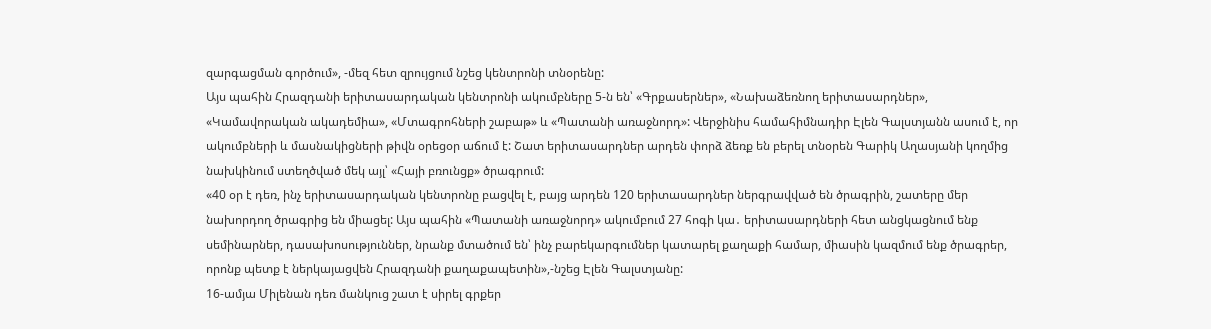զարգացման գործում», -մեզ հետ զրույցում նշեց կենտրոնի տնօրենը:
Այս պահին Հրազդանի երիտասարդական կենտրոնի ակումբները 5-ն են՝ «Գրքասերներ», «Նախաձեռնող երիտասարդներ», «Կամավորական ակադեմիա», «Մտագրոհների շաբաթ» և «Պատանի առաջնորդ»: Վերջինիս համահիմնադիր Էլեն Գալստյանն ասում է, որ ակումբների և մասնակիցների թիվն օրեցօր աճում է: Շատ երիտասարդներ արդեն փորձ ձեռք են բերել տնօրեն Գարիկ Աղասյանի կողմից նախկինում ստեղծված մեկ այլ՝ «Հայի բռունցք» ծրագրում:
«40 օր է դեռ, ինչ երիտասարդական կենտրոնը բացվել է, բայց արդեն 120 երիտասարդներ ներգրավված են ծրագրին, շատերը մեր նախորդող ծրագրից են միացել: Այս պահին «Պատանի առաջնորդ» ակումբում 27 հոգի կա․ երիտասարդների հետ անցկացնում ենք սեմինարներ, դասախոսություններ, նրանք մտածում են՝ ինչ բարեկարգումներ կատարել քաղաքի համար, միասին կազմում ենք ծրագրեր, որոնք պետք է ներկայացվեն Հրազդանի քաղաքապետին»,-նշեց Էլեն Գալստյանը:
16-ամյա Միլենան դեռ մանկուց շատ է սիրել գրքեր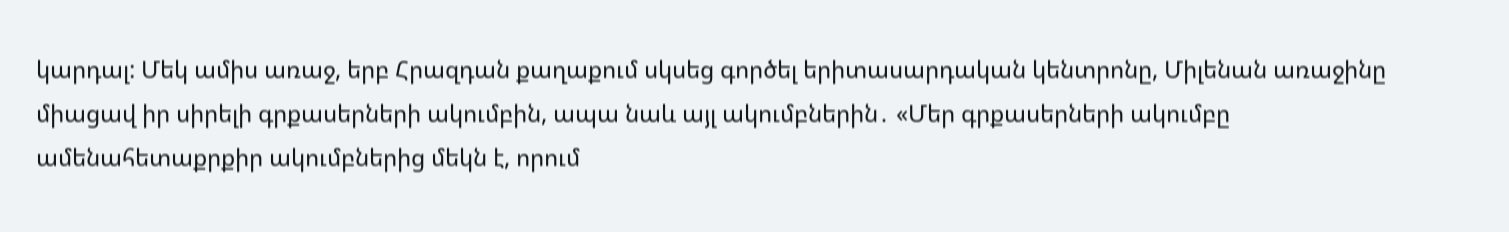կարդալ: Մեկ ամիս առաջ, երբ Հրազդան քաղաքում սկսեց գործել երիտասարդական կենտրոնը, Միլենան առաջինը միացավ իր սիրելի գրքասերների ակումբին, ապա նաև այլ ակումբներին․ «Մեր գրքասերների ակումբը ամենահետաքրքիր ակումբներից մեկն է, որում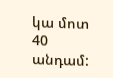կա մոտ 40 անդամ: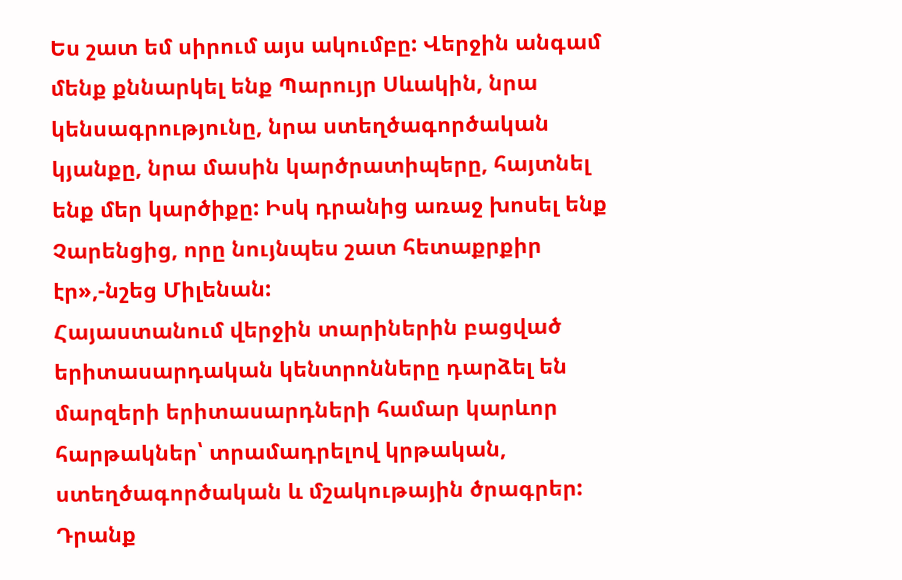Ես շատ եմ սիրում այս ակումբը: Վերջին անգամ մենք քննարկել ենք Պարույր Սևակին, նրա կենսագրությունը, նրա ստեղծագործական կյանքը, նրա մասին կարծրատիպերը, հայտնել ենք մեր կարծիքը: Իսկ դրանից առաջ խոսել ենք Չարենցից, որը նույնպես շատ հետաքրքիր էր»,-նշեց Միլենան:
Հայաստանում վերջին տարիներին բացված երիտասարդական կենտրոնները դարձել են մարզերի երիտասարդների համար կարևոր հարթակներ՝ տրամադրելով կրթական, ստեղծագործական և մշակութային ծրագրեր: Դրանք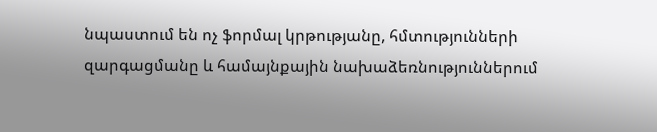նպաստում են ոչ ֆորմալ կրթությանը, հմտությունների զարգացմանը և համայնքային նախաձեռնություններում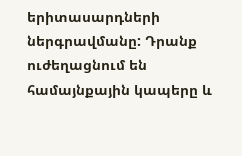երիտասարդների ներգրավմանը: Դրանք ուժեղացնում են համայնքային կապերը և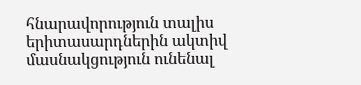հնարավորություն տալիս երիտասարդներին ակտիվ մասնակցություն ունենալ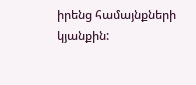իրենց համայնքների կյանքին: